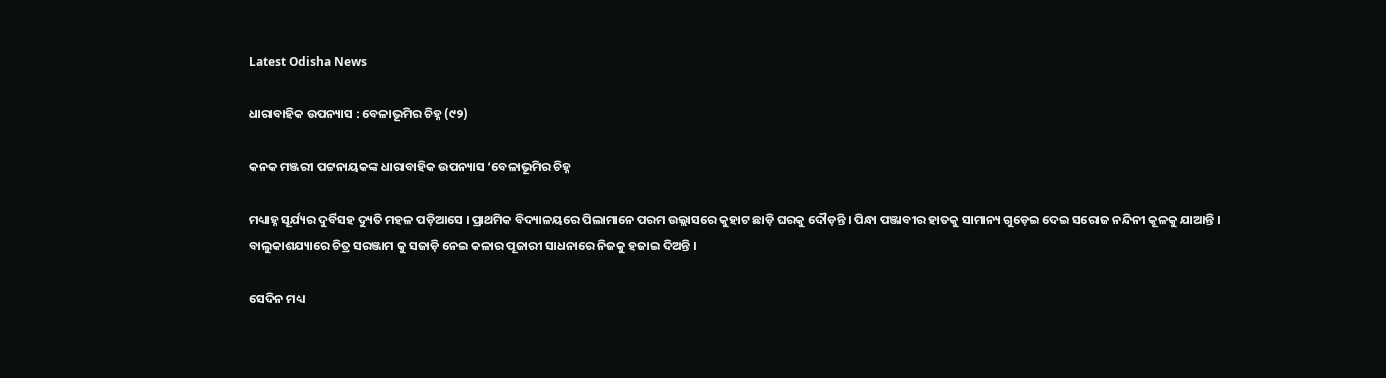Latest Odisha News

ଧାରାବାହିକ ଉପନ୍ୟାସ : ବେଳାଭୂମିର ଚିହ୍ନ (୯୨)

କନକ ମଞ୍ଜରୀ ପଟ୍ଟନାୟକଙ୍କ ଧାରାବାହିକ ଉପନ୍ୟାସ ‘ବେଳାଭୂମିର ଚିହ୍ନ

ମଧ୍ୟାହ୍ନ ସୂର୍ଯ୍ୟର ଦୁର୍ବିସହ ଦ୍ୟୁତି ମହଳ ପଡ଼ିଆସେ । ପ୍ରାଥମିକ ବିଦ୍ୟାଳୟରେ ପିଲାମାନେ ପରମ ଉଲ୍ଲାସରେ କୁହାଟ ଛାଡ଼ି ଘରକୁ ଦୌଡ଼ନ୍ତି । ପିନ୍ଧା ପଞ୍ଜାବୀର ହାତକୁ ସାମାନ୍ୟ ଗୁଡ଼େଇ ଦେଇ ସରୋଜ ନନ୍ଦିନୀ କୂଳକୁ ଯାଆନ୍ତି । ବାଲୁକାଶଯ୍ୟାରେ ଚିତ୍ର ସରଞ୍ଜାମ କୁ ସଜାଡ଼ି ନେଇ କଳାର ପୂଜାରୀ ସାଧନାରେ ନିଜକୁ ହଜାଇ ଦିଅନ୍ତି ।

ସେଦିନ ମଧ୍ୟ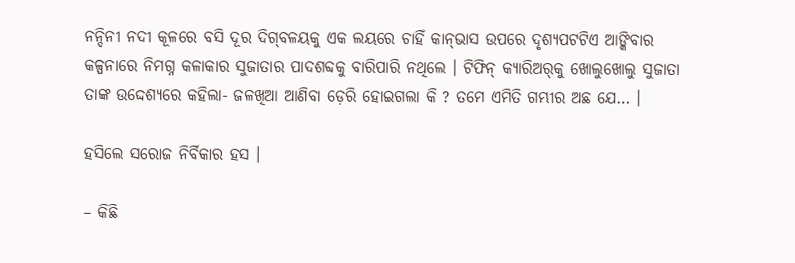ନନ୍ଦିନୀ ନଦୀ କୂଳରେ ବସି ଦୂର ଦିଗ୍‌ବଳୟକୁ ଏକ ଲୟରେ ଚାହିଁ କାନ୍‌ଭାସ ଉପରେ ଦୃଶ୍ୟପଟଟିଏ ଆଙ୍କିବାର କଳ୍ପନାରେ ନିମଗ୍ନ କଳାକାର ସୁଜାତାର ପାଦଶବ୍ଦକୁ ବାରିପାରି ନଥିଲେ । ଟିଫିନ୍ କ୍ୟାରିଅର୍‌କୁ ଖୋଲୁଖୋଲୁ ସୁଜାତା ତାଙ୍କ ଉଦ୍ଦେଶ୍ୟରେ କହିଲା- ଜଳଖିଆ ଆଣିବା ଡ଼େରି ହୋଇଗଲା କି ? ତମେ ଏମିତି ଗମ୍ଭୀର ଅଛ ଯେ… ।

ହସିଲେ ସରୋଜ ନିର୍ବିକାର ହସ ।

– କିଛି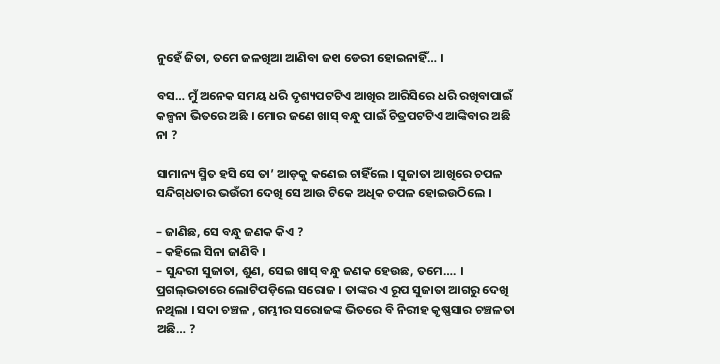ନୁହେଁ ଜିତା, ତମେ ଜଳଖିଆ ଆଣିବା ଜ୧ା ଡେରୀ ହୋଇନାହିଁ… ।

ବସ… ମୁଁ ଅନେକ ସମୟ ଧରି ଦୃଶ୍ୟପଟଟିଏ ଆଖିର ଆରିସିରେ ଧରି ରଖିବାପାଇଁ କଳ୍ପନା ଭିତରେ ଅଛି । ମୋର ଜଣେ ଖାସ୍ ବନ୍ଧୁ ପାଇଁ ଚିତ୍ରପଟଟିଏ ଆଙ୍କିବାର ଅଛି ନା ?

ସାମାନ୍ୟ ସ୍ମିତ ହସି ସେ ତା’ ଆଡ଼କୁ କଣେଇ ଚାହିଁଲେ । ସୁଜାତା ଆଖିରେ ଚପଳ ସନ୍ଦିଗ୍‌ଧତାର ଭଉଁରୀ ଦେଖି ସେ ଆଉ ଟିକେ ଅଧିକ ଚପଳ ହୋଇଉଠିଲେ ।

– ଜାଣିଛ, ସେ ବନ୍ଧୁ ଜଣକ କିଏ ?
– କହିଲେ ସିନା ଜାଣିବି ।
– ସୁନ୍ଦରୀ ସୁଜାତା, ଶୁଣ, ସେଇ ଖାସ୍ ବନ୍ଧୁ ଜଣକ ହେଉଛ, ତମେ…. । ପ୍ରଗଲ୍‌ଭତାରେ ଲୋଟିପଡ଼ିଲେ ସରୋଜ । ତାଙ୍କର ଏ ରୂପ ସୁଜାତା ଆଗରୁ ଦେଖି ନଥିଲା । ସଦା ଚଞ୍ଚଳ , ଗମ୍ଭୀର ସରୋଜଙ୍କ ଭିତରେ ବି ନିରୀହ କୃଷ୍ଣସାର ଚଞ୍ଚଳତା ଅଛି… ?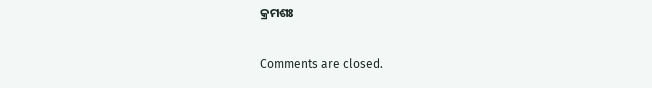କ୍ରମଶଃ

Comments are closed.